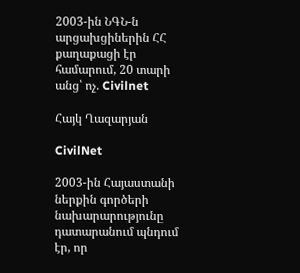2003-ին ՆԳՆ-ն արցախցիներին ՀՀ քաղաքացի էր համարում, 20 տարի անց՝ ոչ. Civilnet

Հայկ Ղազարյան

CivilNet

2003-ին Հայաստանի ներքին գործերի նախարարությունը դատարանում պնդում էր, որ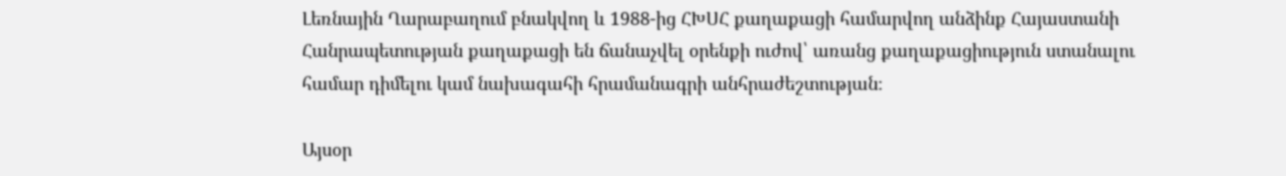Լեռնային Ղարաբաղում բնակվող և 1988-ից ՀԽՍՀ քաղաքացի համարվող անձինք Հայաստանի Հանրապետության քաղաքացի են ճանաչվել օրենքի ուժով՝ առանց քաղաքացիություն ստանալու համար դիմելու կամ նախագահի հրամանագրի անհրաժեշտության։

Այսօր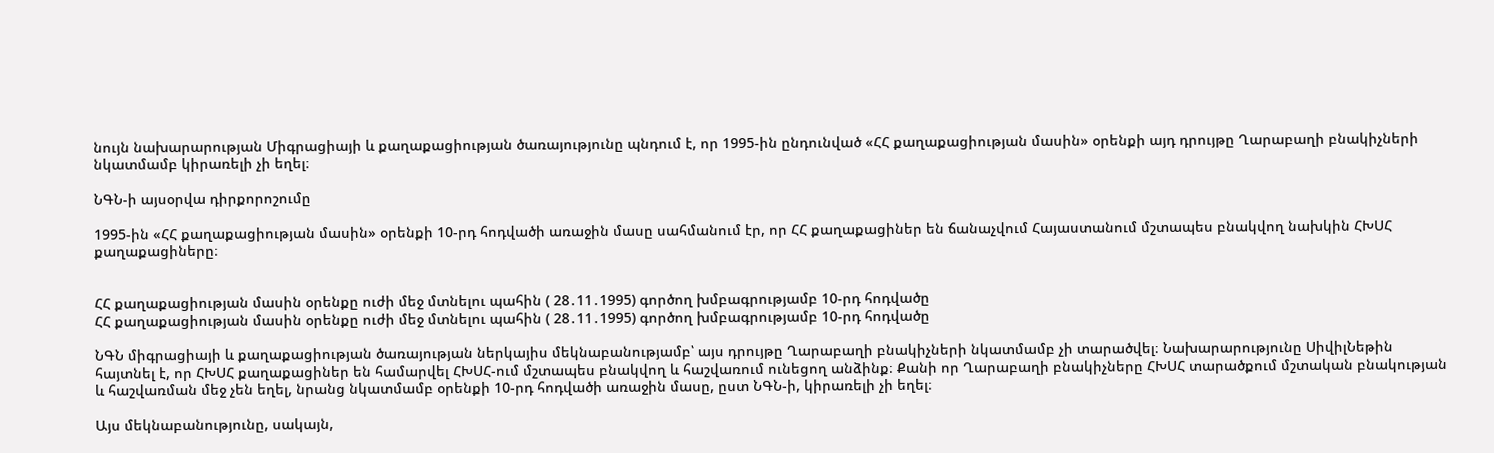նույն նախարարության Միգրացիայի և քաղաքացիության ծառայությունը պնդում է, որ 1995-ին ընդունված «ՀՀ քաղաքացիության մասին» օրենքի այդ դրույթը Ղարաբաղի բնակիչների նկատմամբ կիրառելի չի եղել։

ՆԳՆ-ի այսօրվա դիրքորոշումը

1995-ին «ՀՀ քաղաքացիության մասին» օրենքի 10-րդ հոդվածի առաջին մասը սահմանում էր, որ ՀՀ քաղաքացիներ են ճանաչվում Հայաստանում մշտապես բնակվող նախկին ՀԽՍՀ քաղաքացիները։


ՀՀ քաղաքացիության մասին օրենքը ուժի մեջ մտնելու պահին ( 28․11․1995) գործող խմբագրությամբ 10-րդ հոդվածը
ՀՀ քաղաքացիության մասին օրենքը ուժի մեջ մտնելու պահին ( 28․11․1995) գործող խմբագրությամբ 10-րդ հոդվածը

ՆԳՆ միգրացիայի և քաղաքացիության ծառայության ներկայիս մեկնաբանությամբ՝ այս դրույթը Ղարաբաղի բնակիչների նկատմամբ չի տարածվել։ Նախարարությունը ՍիվիլՆեթին հայտնել է, որ ՀԽՍՀ քաղաքացիներ են համարվել ՀԽՍՀ-ում մշտապես բնակվող և հաշվառում ունեցող անձինք։ Քանի որ Ղարաբաղի բնակիչները ՀԽՍՀ տարածքում մշտական բնակության և հաշվառման մեջ չեն եղել, նրանց նկատմամբ օրենքի 10-րդ հոդվածի առաջին մասը, ըստ ՆԳՆ-ի, կիրառելի չի եղել։

Այս մեկնաբանությունը, սակայն,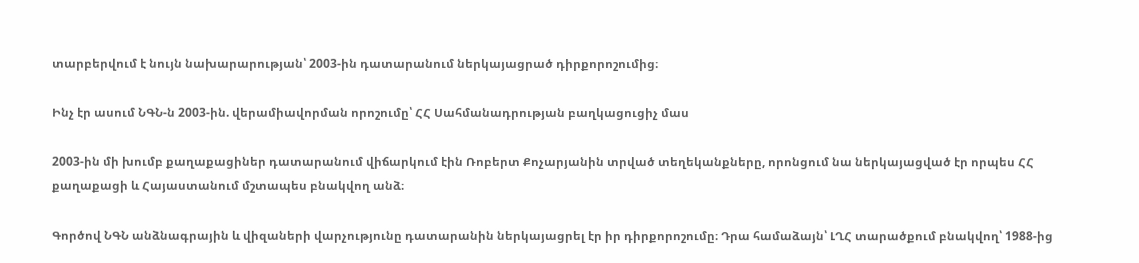տարբերվում է նույն նախարարության՝ 2003-ին դատարանում ներկայացրած դիրքորոշումից։

Ինչ էր ասում ՆԳՆ-ն 2003-ին. վերամիավորման որոշումը՝ ՀՀ Սահմանադրության բաղկացուցիչ մաս

2003-ին մի խումբ քաղաքացիներ դատարանում վիճարկում էին Ռոբերտ Քոչարյանին տրված տեղեկանքները, որոնցում նա ներկայացված էր որպես ՀՀ քաղաքացի և Հայաստանում մշտապես բնակվող անձ։

Գործով ՆԳՆ անձնագրային և վիզաների վարչությունը դատարանին ներկայացրել էր իր դիրքորոշումը։ Դրա համաձայն՝ ԼՂՀ տարածքում բնակվող՝ 1988-ից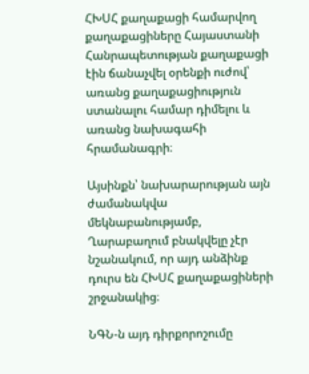ՀԽՍՀ քաղաքացի համարվող քաղաքացիները Հայաստանի Հանրապետության քաղաքացի էին ճանաչվել օրենքի ուժով՝ առանց քաղաքացիություն ստանալու համար դիմելու և առանց նախագահի հրամանագրի։

Այսինքն՝ նախարարության այն ժամանակվա մեկնաբանությամբ, Ղարաբաղում բնակվելը չէր նշանակում, որ այդ անձինք դուրս են ՀԽՍՀ քաղաքացիների շրջանակից։

ՆԳՆ-ն այդ դիրքորոշումը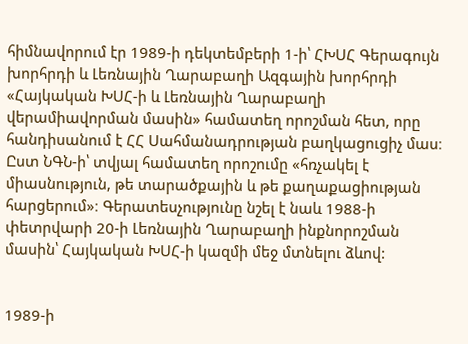հիմնավորում էր 1989-ի դեկտեմբերի 1-ի՝ ՀԽՍՀ Գերագույն խորհրդի և Լեռնային Ղարաբաղի Ազգային խորհրդի «Հայկական ԽՍՀ-ի և Լեռնային Ղարաբաղի վերամիավորման մասին» համատեղ որոշման հետ, որը հանդիսանում է ՀՀ Սահմանադրության բաղկացուցիչ մաս։ Ըստ ՆԳՆ-ի՝ տվյալ համատեղ որոշումը «հռչակել է միասնություն, թե տարածքային և թե քաղաքացիության հարցերում»։ Գերատեսչությունը նշել է նաև 1988-ի փետրվարի 20-ի Լեռնային Ղարաբաղի ինքնորոշման մասին՝ Հայկական ԽՍՀ-ի կազմի մեջ մտնելու ձևով:


1989-ի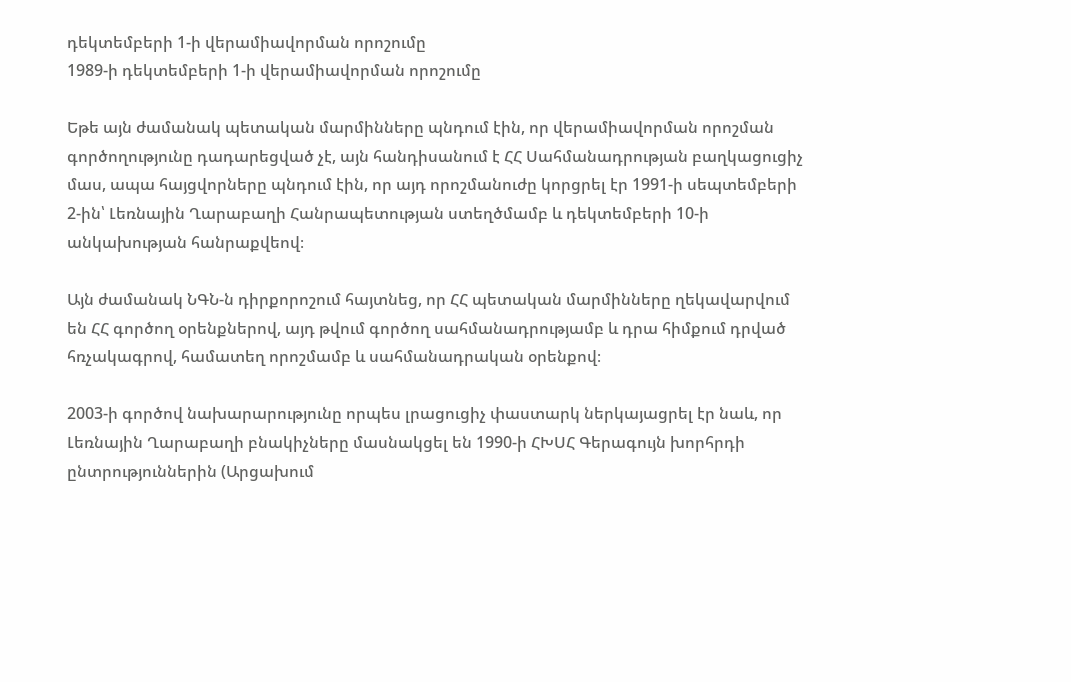դեկտեմբերի 1-ի վերամիավորման որոշումը
1989-ի դեկտեմբերի 1-ի վերամիավորման որոշումը

Եթե այն ժամանակ պետական մարմինները պնդում էին, որ վերամիավորման որոշման գործողությունը դադարեցված չէ, այն հանդիսանում է ՀՀ Սահմանադրության բաղկացուցիչ մաս, ապա հայցվորները պնդում էին, որ այդ որոշմանուժը կորցրել էր 1991-ի սեպտեմբերի 2-ին՝ Լեռնային Ղարաբաղի Հանրապետության ստեղծմամբ և դեկտեմբերի 10-ի անկախության հանրաքվեով։

Այն ժամանակ ՆԳՆ-ն դիրքորոշում հայտնեց, որ ՀՀ պետական մարմինները ղեկավարվում են ՀՀ գործող օրենքներով, այդ թվում գործող սահմանադրությամբ և դրա հիմքում դրված հռչակագրով, համատեղ որոշմամբ և սահմանադրական օրենքով։

2003-ի գործով նախարարությունը որպես լրացուցիչ փաստարկ ներկայացրել էր նաև, որ Լեռնային Ղարաբաղի բնակիչները մասնակցել են 1990-ի ՀԽՍՀ Գերագույն խորհրդի ընտրություններին (Արցախում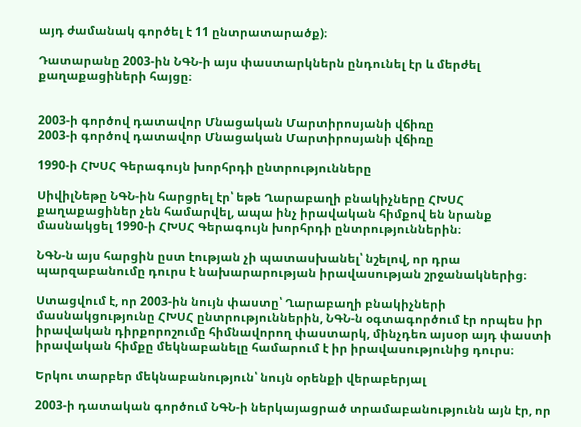այդ ժամանակ գործել է 11 ընտրատարածք)։

Դատարանը 2003-ին ՆԳՆ-ի այս փաստարկներն ընդունել էր և մերժել քաղաքացիների հայցը։


2003-ի գործով դատավոր Մնացական Մարտիրոսյանի վճիռը
2003-ի գործով դատավոր Մնացական Մարտիրոսյանի վճիռը

1990-ի ՀԽՍՀ Գերագույն խորհրդի ընտրությունները

ՍիվիլՆեթը ՆԳՆ-ին հարցրել էր՝ եթե Ղարաբաղի բնակիչները ՀԽՍՀ քաղաքացիներ չեն համարվել, ապա ինչ իրավական հիմքով են նրանք մասնակցել 1990-ի ՀԽՍՀ Գերագույն խորհրդի ընտրություններին։

ՆԳՆ-ն այս հարցին ըստ էության չի պատասխանել՝ նշելով, որ դրա պարզաբանումը դուրս է նախարարության իրավասության շրջանակներից։

Ստացվում է, որ 2003-ին նույն փաստը՝ Ղարաբաղի բնակիչների մասնակցությունը ՀԽՍՀ ընտրություններին, ՆԳՆ-ն օգտագործում էր որպես իր իրավական դիրքորոշումը հիմնավորող փաստարկ, մինչդեռ այսօր այդ փաստի իրավական հիմքը մեկնաբանելը համարում է իր իրավասությունից դուրս։

Երկու տարբեր մեկնաբանություն՝ նույն օրենքի վերաբերյալ

2003-ի դատական գործում ՆԳՆ-ի ներկայացրած տրամաբանությունն այն էր, որ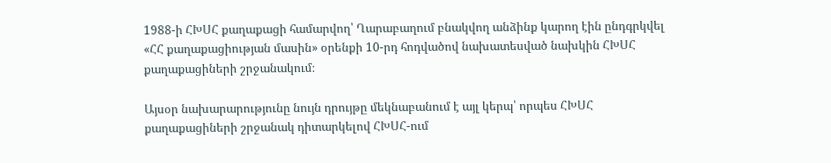1988-ի ՀԽՍՀ քաղաքացի համարվող՝ Ղարաբաղում բնակվող անձինք կարող էին ընդգրկվել «ՀՀ քաղաքացիության մասին» օրենքի 10-րդ հոդվածով նախատեսված նախկին ՀԽՍՀ քաղաքացիների շրջանակում։

Այսօր նախարարությունը նույն դրույթը մեկնաբանում է այլ կերպ՝ որպես ՀԽՍՀ քաղաքացիների շրջանակ դիտարկելով ՀԽՍՀ-ում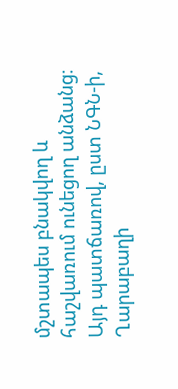մշտապես բնակվող և հաշվառում ունեցող անձանց։ Այդ պատճառով, ըստ ՆԳՆ-ի, Ղարաբաղի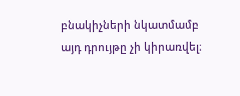բնակիչների նկատմամբ այդ դրույթը չի կիրառվել։